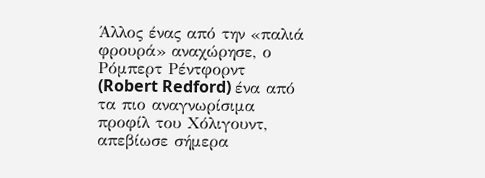Άλλος ένας από την «παλιά φρουρά» αναχώρησε, ο Ρόμπερτ Ρέντφορντ (Robert Redford) ένα από τα πιο αναγνωρίσιμα προφίλ του Χόλιγουντ, απεβίωσε σήμερα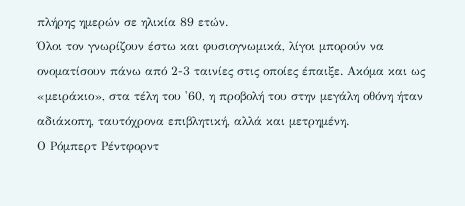πλήρης ημερών σε ηλικία 89 ετών.
Όλοι τον γνωρίζουν έστω και φυσιογνωμικά, λίγοι μπορούν να ονοματίσουν πάνω από 2-3 ταινίες στις οποίες έπαιξε. Ακόμα και ως «μειράκιο», στα τέλη του '60, η προβολή του στην μεγάλη οθόνη ήταν αδιάκοπη, ταυτόχρονα επιβλητική, αλλά και μετρημένη.
Ο Ρόμπερτ Ρέντφορντ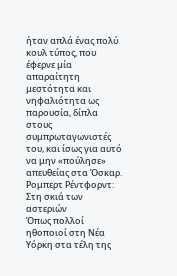ήταν απλά ένας πολύ κουλ τύπος, που έφερνε μία απαραίτητη μεστότητα και νηφαλιότητα ως παρουσία, δίπλα στους συμπρωταγωνιστές του, και ίσως για αυτό να μην «πούλησε» απευθείας στα Όσκαρ.
Ρομπερτ Ρέντφορντ: Στη σκιά των αστεριών
Όπως πολλοί ηθοποιοί στη Νέα Υόρκη στα τέλη της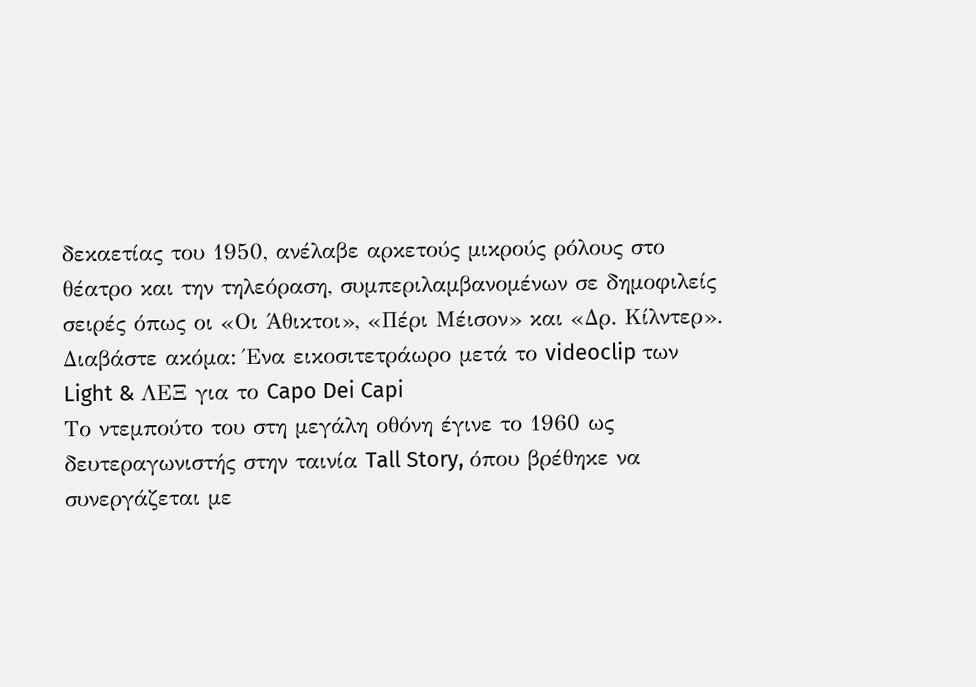δεκαετίας του 1950, ανέλαβε αρκετούς μικρούς ρόλους στο θέατρο και την τηλεόραση, συμπεριλαμβανομένων σε δημοφιλείς σειρές όπως οι «Οι Άθικτοι», «Πέρι Μέισον» και «Δρ. Κίλντερ».
Διαβάστε ακόμα: Ένα εικοσιτετράωρο μετά το videoclip των Light & ΛΕΞ για το Capo Dei Capi
Το ντεμπούτο του στη μεγάλη οθόνη έγινε το 1960 ως δευτεραγωνιστής στην ταινία Tall Story, όπου βρέθηκε να συνεργάζεται με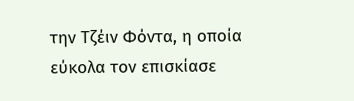την Τζέιν Φόντα, η οποία εύκολα τον επισκίασε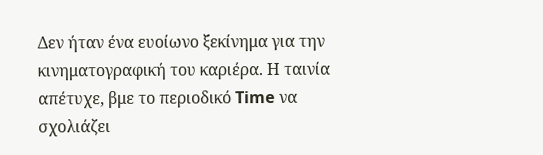Δεν ήταν ένα ευοίωνο ξεκίνημα για την κινηματογραφική του καριέρα. Η ταινία απέτυχε, βμε το περιοδικό Time να σχολιάζει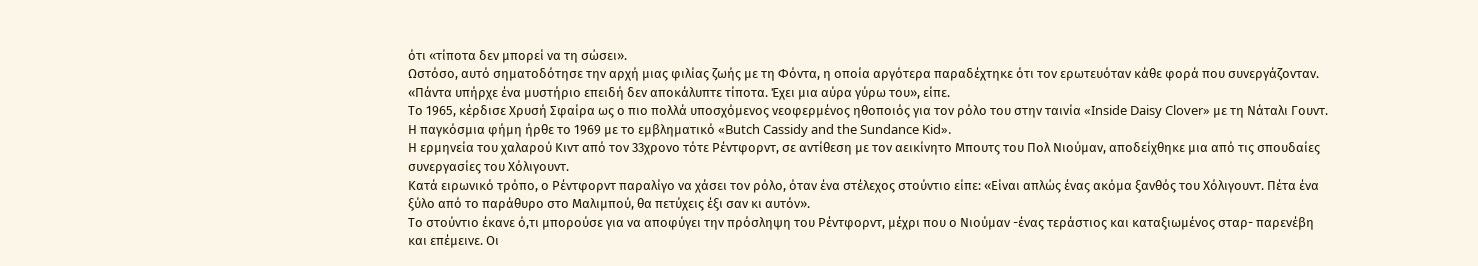ότι «τίποτα δεν μπορεί να τη σώσει».
Ωστόσο, αυτό σηματοδότησε την αρχή μιας φιλίας ζωής με τη Φόντα, η οποία αργότερα παραδέχτηκε ότι τον ερωτευόταν κάθε φορά που συνεργάζονταν.
«Πάντα υπήρχε ένα μυστήριο επειδή δεν αποκάλυπτε τίποτα. Έχει μια αύρα γύρω του», είπε.
Το 1965, κέρδισε Χρυσή Σφαίρα ως ο πιο πολλά υποσχόμενος νεοφερμένος ηθοποιός για τον ρόλο του στην ταινία «Inside Daisy Clover» με τη Νάταλι Γουντ.
Η παγκόσμια φήμη ήρθε το 1969 με το εμβληματικό «Butch Cassidy and the Sundance Kid».
Η ερμηνεία του χαλαρού Κιντ από τον 33χρονο τότε Ρέντφορντ, σε αντίθεση με τον αεικίνητο Μπουτς του Πολ Νιούμαν, αποδείχθηκε μια από τις σπουδαίες συνεργασίες του Χόλιγουντ.
Κατά ειρωνικό τρόπο, ο Ρέντφορντ παραλίγο να χάσει τον ρόλο, όταν ένα στέλεχος στούντιο είπε: «Είναι απλώς ένας ακόμα ξανθός του Χόλιγουντ. Πέτα ένα ξύλο από το παράθυρο στο Μαλιμπού, θα πετύχεις έξι σαν κι αυτόν».
Το στούντιο έκανε ό,τι μπορούσε για να αποφύγει την πρόσληψη του Ρέντφορντ, μέχρι που ο Νιούμαν -ένας τεράστιος και καταξιωμένος σταρ- παρενέβη και επέμεινε. Οι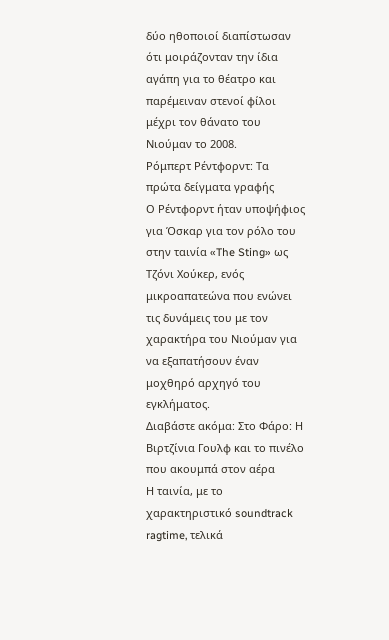δύο ηθοποιοί διαπίστωσαν ότι μοιράζονταν την ίδια αγάπη για το θέατρο και παρέμειναν στενοί φίλοι μέχρι τον θάνατο του Νιούμαν το 2008.
Ρόμπερτ Ρέντφορντ: Τα πρώτα δείγματα γραφής
Ο Ρέντφορντ ήταν υποψήφιος για Όσκαρ για τον ρόλο του στην ταινία «The Sting» ως Τζόνι Χούκερ, ενός μικροαπατεώνα που ενώνει τις δυνάμεις του με τον χαρακτήρα του Νιούμαν για να εξαπατήσουν έναν μοχθηρό αρχηγό του εγκλήματος.
Διαβάστε ακόμα: Στο Φάρο: Η Βιρτζίνια Γουλφ και το πινέλο που ακουμπά στον αέρα
Η ταινία, με το χαρακτηριστικό soundtrack ragtime, τελικά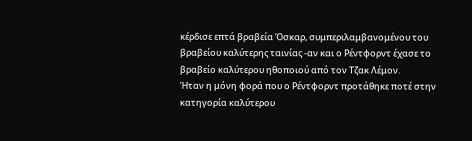κέρδισε επτά βραβεία Όσκαρ, συμπεριλαμβανομένου του βραβείου καλύτερης ταινίας -αν και ο Ρέντφορντ έχασε το βραβείο καλύτερου ηθοποιού από τον Τζακ Λέμον.
Ήταν η μόνη φορά που ο Ρέντφορντ προτάθηκε ποτέ στην κατηγορία καλύτερου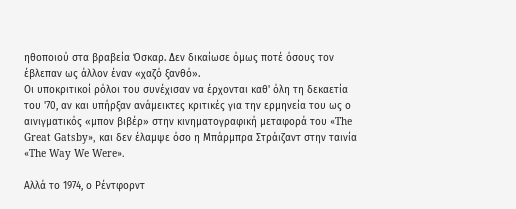ηθοποιού στα βραβεία Όσκαρ. Δεν δικαίωσε όμως ποτέ όσους τον έβλεπαν ως άλλον έναν «χαζό ξανθό».
Οι υποκριτικοί ρόλοι του συνέχισαν να έρχονται καθ' όλη τη δεκαετία του '70, αν και υπήρξαν ανάμεικτες κριτικές για την ερμηνεία του ως ο αινιγματικός «μπον βιβέρ» στην κινηματογραφική μεταφορά του «The Great Gatsby», και δεν έλαμψε όσο η Μπάρμπρα Στράιζαντ στην ταινία «The Way We Were».

Αλλά το 1974, ο Ρέντφορντ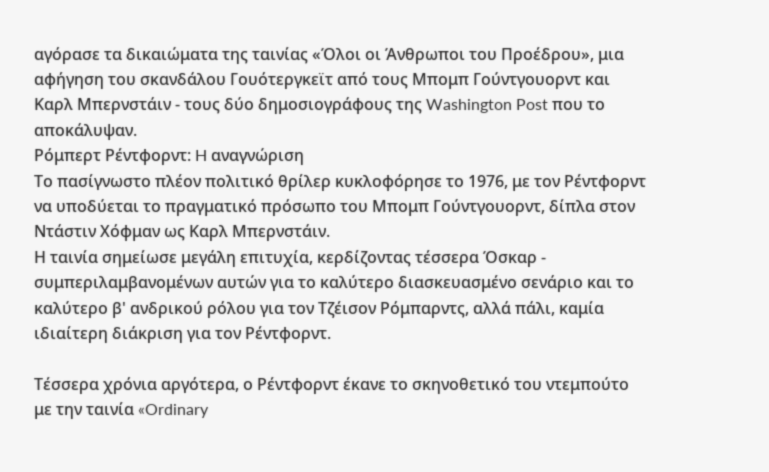αγόρασε τα δικαιώματα της ταινίας «Όλοι οι Άνθρωποι του Προέδρου», μια αφήγηση του σκανδάλου Γουότεργκεϊτ από τους Μπομπ Γούντγουορντ και Καρλ Μπερνστάιν - τους δύο δημοσιογράφους της Washington Post που το αποκάλυψαν.
Ρόμπερτ Ρέντφορντ: H αναγνώριση
Το πασίγνωστο πλέον πολιτικό θρίλερ κυκλοφόρησε το 1976, με τον Ρέντφορντ να υποδύεται το πραγματικό πρόσωπο του Μπομπ Γούντγουορντ, δίπλα στον Ντάστιν Χόφμαν ως Καρλ Μπερνστάιν.
Η ταινία σημείωσε μεγάλη επιτυχία, κερδίζοντας τέσσερα Όσκαρ - συμπεριλαμβανομένων αυτών για το καλύτερο διασκευασμένο σενάριο και το καλύτερο β' ανδρικού ρόλου για τον Τζέισον Ρόμπαρντς, αλλά πάλι, καμία ιδιαίτερη διάκριση για τον Ρέντφορντ.

Τέσσερα χρόνια αργότερα, ο Ρέντφορντ έκανε το σκηνοθετικό του ντεμπούτο με την ταινία «Ordinary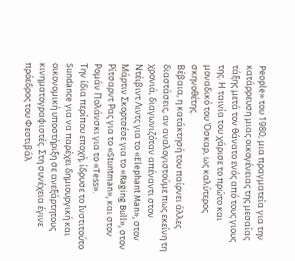People» του 1980, μια πραγματεία για την κατάρρευση μιας οικογένειας της μεσαίας τάξης μετά τον θάνατο ενός από τους γιους της. Η ταινία του χάρισε το πρώτο και μοναδικό του Όσκαρ, ως καλύτερος σκηνοθέτης.
Βέβαια, η κατάκτησή του παίρνει άλλες διαστάσεις, αν αναλογιστούμε πως εκείνη τη χρονιά, διαγωνιζόταν απέναντι στον Ντέιβιντ Λιντς για το «Elephant Man», στον Μάρτιν Σκορτσέσε για το «Raging Bull», στον Ρίτσαρντ Ρας για το «Stuntman», και στον Ρομάν Πολάνσκι για το «Tess».
Την ίδια περίπου εποχή, ίδρυσε το Ινστιτούτο Sundance για να παρέχει δημιουργική και οικονομική υποστήριξη σε ανεξάρτητους κινηματογραφιστές. Στη συνέχεια έγινε πρόεδρος του Φεστιβάλ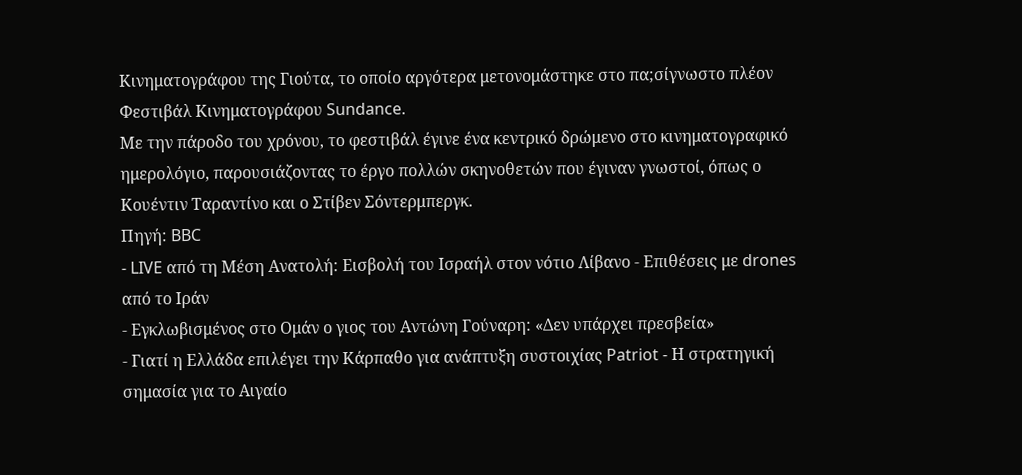Κινηματογράφου της Γιούτα, το οποίο αργότερα μετονομάστηκε στο πα;σίγνωστο πλέον Φεστιβάλ Κινηματογράφου Sundance.
Με την πάροδο του χρόνου, το φεστιβάλ έγινε ένα κεντρικό δρώμενο στο κινηματογραφικό ημερολόγιο, παρουσιάζοντας το έργο πολλών σκηνοθετών που έγιναν γνωστοί, όπως ο Κουέντιν Ταραντίνο και ο Στίβεν Σόντερμπεργκ.
Πηγή: BBC
- LIVE από τη Μέση Ανατολή: Εισβολή του Ισραήλ στον νότιο Λίβανο - Επιθέσεις με drones από το Ιράν
- Εγκλωβισμένος στο Ομάν ο γιος του Αντώνη Γούναρη: «Δεν υπάρχει πρεσβεία»
- Γιατί η Ελλάδα επιλέγει την Κάρπαθο για ανάπτυξη συστοιχίας Patriot - Η στρατηγική σημασία για το Αιγαίο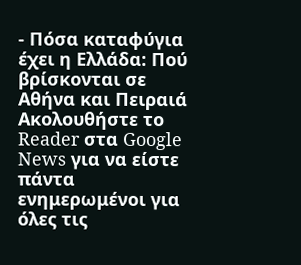- Πόσα καταφύγια έχει η Ελλάδα: Πού βρίσκονται σε Αθήνα και Πειραιά
Ακολουθήστε το Reader στα Google News για να είστε πάντα ενημερωμένοι για όλες τις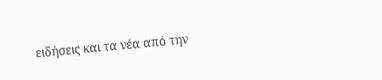ειδήσεις και τα νέα από την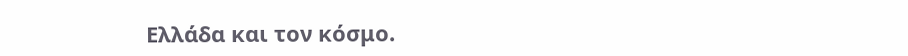Ελλάδα και τον κόσμο.